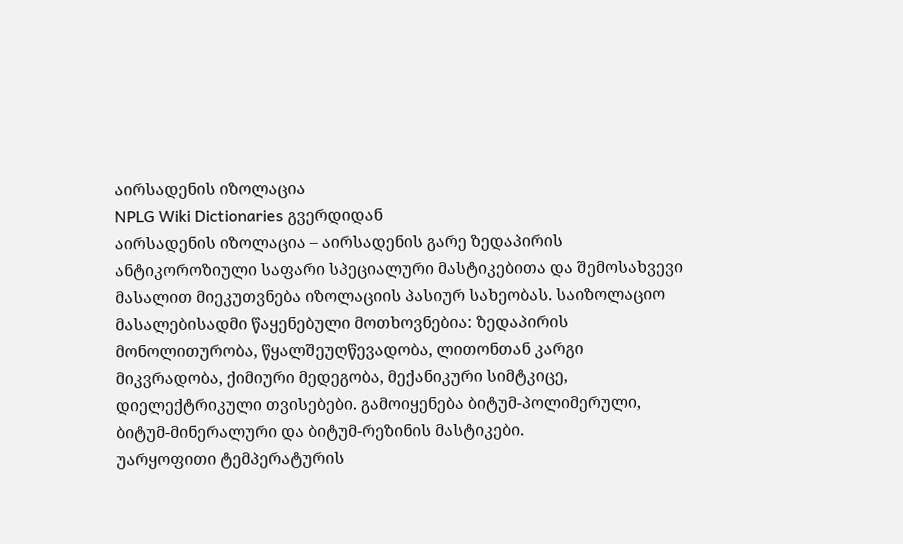აირსადენის იზოლაცია
NPLG Wiki Dictionaries გვერდიდან
აირსადენის იზოლაცია – აირსადენის გარე ზედაპირის ანტიკოროზიული საფარი სპეციალური მასტიკებითა და შემოსახვევი მასალით მიეკუთვნება იზოლაციის პასიურ სახეობას. საიზოლაციო მასალებისადმი წაყენებული მოთხოვნებია: ზედაპირის მონოლითურობა, წყალშეუღწევადობა, ლითონთან კარგი მიკვრადობა, ქიმიური მედეგობა, მექანიკური სიმტკიცე, დიელექტრიკული თვისებები. გამოიყენება ბიტუმ-პოლიმერული, ბიტუმ-მინერალური და ბიტუმ-რეზინის მასტიკები.
უარყოფითი ტემპერატურის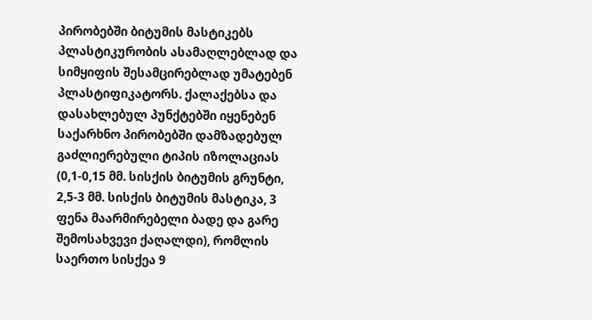პირობებში ბიტუმის მასტიკებს პლასტიკურობის ასამაღლებლად და სიმყიფის შესამცირებლად უმატებენ პლასტიფიკატორს. ქალაქებსა და დასახლებულ პუნქტებში იყენებენ საქარხნო პირობებში დამზადებულ გაძლიერებული ტიპის იზოლაციას (0,1-0,15 მმ. სისქის ბიტუმის გრუნტი, 2,5-3 მმ. სისქის ბიტუმის მასტიკა, 3 ფენა მაარმირებელი ბადე და გარე შემოსახვევი ქაღალდი), რომლის საერთო სისქეა 9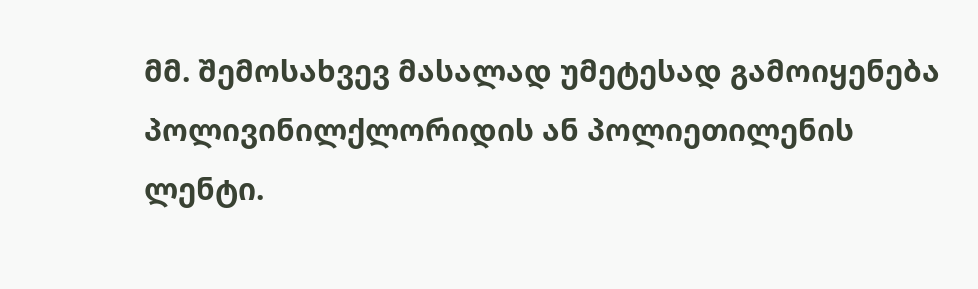მმ. შემოსახვევ მასალად უმეტესად გამოიყენება პოლივინილქლორიდის ან პოლიეთილენის ლენტი.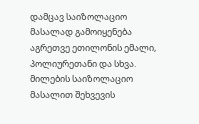დამცავ საიზოლაციო მასალად გამოიყენება აგრეთვე ეთილონის ემალი, პოლიურეთანი და სხვა. მილების საიზოლაციო მასალით შეხვევის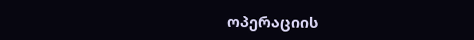ოპერაციის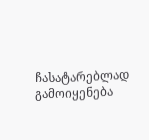ჩასატარებლად გამოიყენება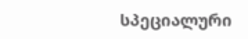სპეციალური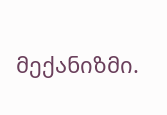მექანიზმი.